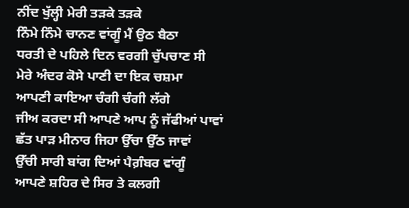ਨੀਂਦ ਖੁੱਲ੍ਹੀ ਮੇਰੀ ਤੜਕੇ ਤੜਕੇ
ਨਿੰਮੇ ਨਿੰਮੇ ਚਾਨਣ ਵਾਂਗੂੰ ਮੈਂ ਉਠ ਬੈਠਾ
ਧਰਤੀ ਦੇ ਪਹਿਲੇ ਦਿਨ ਵਰਗੀ ਚੁੱਪਚਾਣ ਸੀ
ਮੇਰੇ ਅੰਦਰ ਕੋਸੇ ਪਾਣੀ ਦਾ ਇਕ ਚਸ਼ਮਾ
ਆਪਣੀ ਕਾਇਆ ਚੰਗੀ ਚੰਗੀ ਲੱਗੇ
ਜੀਅ ਕਰਦਾ ਸੀ ਆਪਣੇ ਆਪ ਨੂੰ ਜੱਫੀਆਂ ਪਾਵਾਂ
ਛੱਤ ਪਾੜ ਮੀਨਾਰ ਜਿਹਾ ਉੱਚਾ ਉੱਠ ਜਾਵਾਂ
ਉੱਚੀ ਸਾਰੀ ਬਾਂਗ ਦਿਆਂ ਪੈਗ਼ੰਬਰ ਵਾਂਗੂੰ
ਆਪਣੇ ਸ਼ਹਿਰ ਦੇ ਸਿਰ ਤੇ ਕਲਗੀ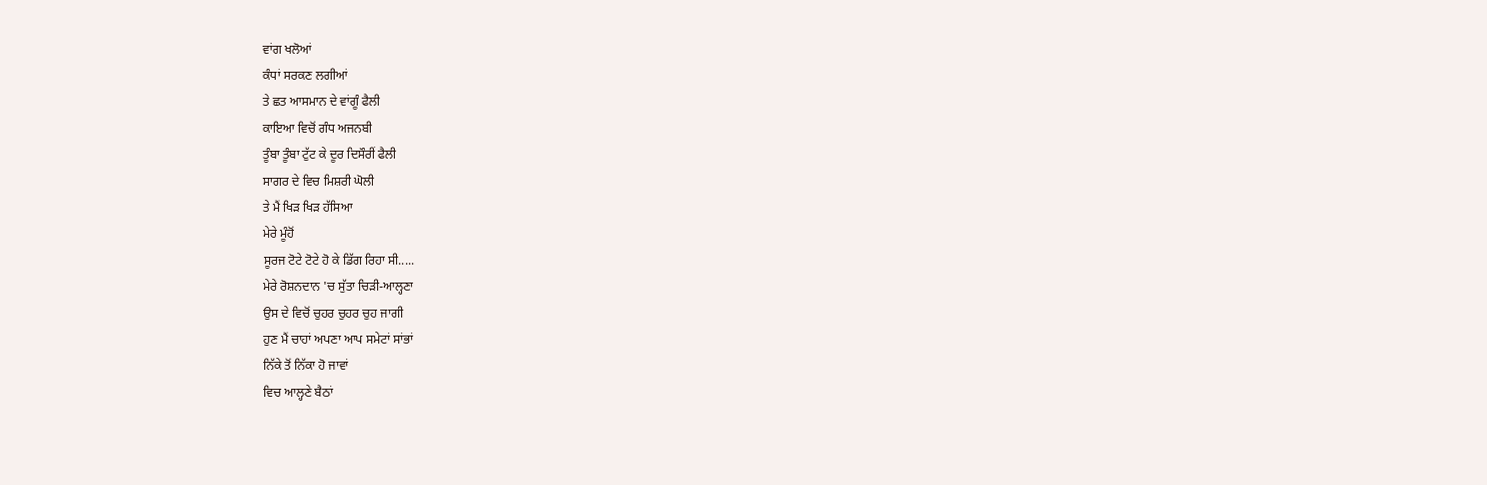ਵਾਂਗ ਖਲੋਆਂ
ਕੰਧਾਂ ਸਰਕਣ ਲਗੀਆਂ
ਤੇ ਛਤ ਆਸਮਾਨ ਦੇ ਵਾਂਗੂੰ ਫੈਲੀ
ਕਾਇਆ ਵਿਚੋਂ ਗੰਧ ਅਜਨਬੀ
ਤੂੰਬਾ ਤੂੰਬਾ ਟੁੱਟ ਕੇ ਦੂਰ ਦਿਸੌਰੀਂ ਫੈਲੀ
ਸਾਗਰ ਦੇ ਵਿਚ ਮਿਸ਼ਰੀ ਘੋਲੀ
ਤੇ ਮੈਂ ਖਿੜ ਖਿੜ ਹੱਸਿਆ
ਮੇਰੇ ਮੂੰਹੋਂ
ਸੂਰਜ ਟੋਟੇ ਟੋਟੇ ਹੋ ਕੇ ਡਿੱਗ ਰਿਹਾ ਸੀ.....
ਮੇਰੇ ਰੋਸ਼ਨਦਾਨ 'ਚ ਸੁੱਤਾ ਚਿੜੀ-ਆਲ੍ਹਣਾ
ਉਸ ਦੇ ਵਿਚੋਂ ਚੁਹਰ ਚੁਹਰ ਚੁਹ ਜਾਗੀ
ਹੁਣ ਮੈਂ ਚਾਹਾਂ ਅਪਣਾ ਆਪ ਸਮੇਟਾਂ ਸਾਂਭਾਂ
ਨਿੱਕੇ ਤੋਂ ਨਿੱਕਾ ਹੋ ਜਾਵਾਂ
ਵਿਚ ਆਲ੍ਹਣੇ ਬੈਠਾਂ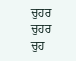ਚੁਹਰ ਚੁਹਰ ਚੁਹ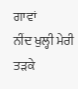ਗਾਵਾਂ
ਨੀਂਦ ਖੁਲ੍ਹੀ ਮੇਰੀ ਤੜਕੇ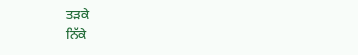ਤੜਕੇ
ਨਿੱਕੇ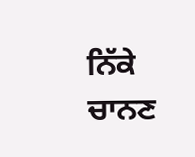ਨਿੱਕੇ ਚਾਨਣ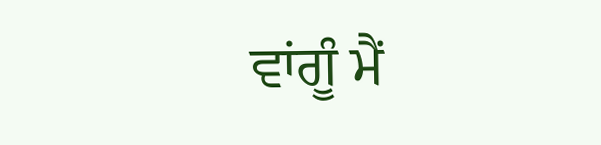ਵਾਂਗੂੰ ਮੈਂ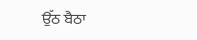ਉੱਠ ਬੈਠਾ